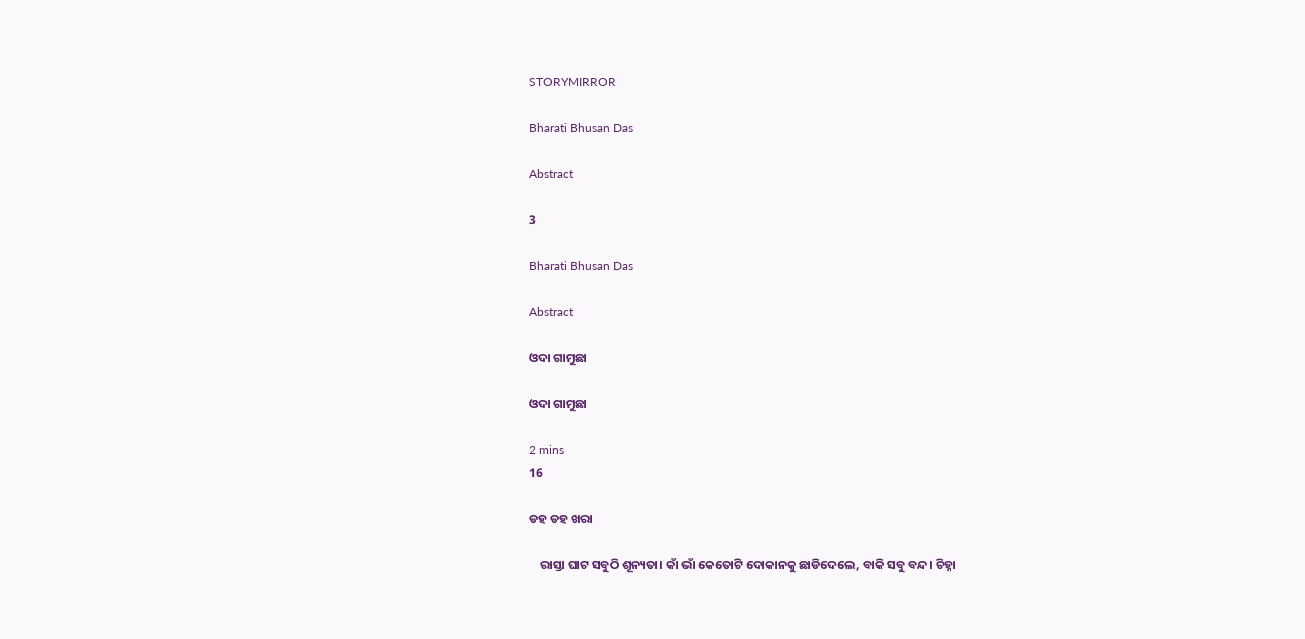STORYMIRROR

Bharati Bhusan Das

Abstract

3

Bharati Bhusan Das

Abstract

ଓଦା ଗାମୁଛା

ଓଦା ଗାମୁଛା

2 mins
16

ଡହ ଡହ ଖରା

    ରାସ୍ତା ଘାଟ ସବୁଠି ଶୂନ୍ୟତା। କାଁ ଭାଁ କେତୋଟି ଦୋକାନକୁ ଛାଡିଦେଲେ, ବାକି ସବୁ ବନ୍ଦ। ଚିହ୍ନା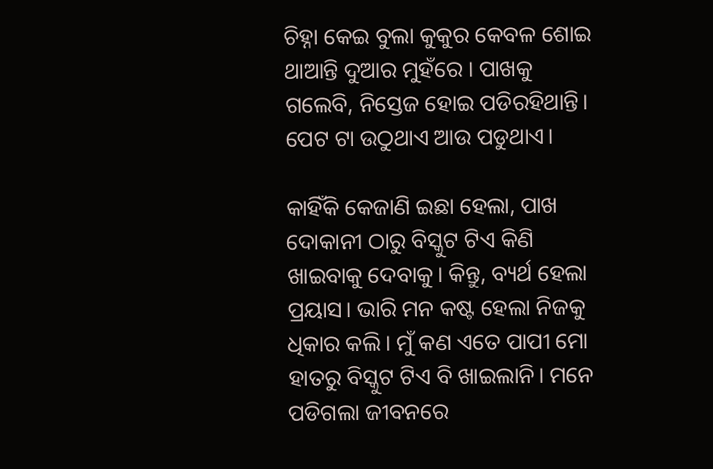ଚିହ୍ନା କେଇ ବୁଲା କୁକୁର କେବଳ ଶୋଇ ଥାଆନ୍ତି ଦୁଆର ମୁହଁରେ । ପାଖକୁ ଗଲେବି, ନିସ୍ତେଜ ହୋଇ ପଡିରହିଥାନ୍ତି। ପେଟ ଟା ଉଠୁଥାଏ ଆଉ ପଡୁଥାଏ।

କାହିଁକି କେଜାଣି ଇଛା ହେଲା, ପାଖ ଦୋକାନୀ ଠାରୁ ବିସ୍କୁଟ ଟିଏ କିଣି ଖାଇବାକୁ ଦେବାକୁ। କିନ୍ତୁ, ବ୍ୟର୍ଥ ହେଲା ପ୍ରୟାସ। ଭାରି ମନ କଷ୍ଟ ହେଲା ନିଜକୁ ଧିକାର କଲି। ମୁଁ କଣ ଏତେ ପାପୀ ମୋ ହାତରୁ ବିସ୍କୁଟ ଟିଏ ବି ଖାଇଲାନି। ମନେ ପଡିଗଲା ଜୀବନରେ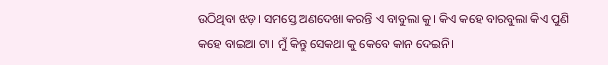ଉଠିଥିବା ଝଡ଼। ସମସ୍ତେ ଅଣଦେଖା କରନ୍ତି ଏ ବାବୁଲା କୁ। କିଏ କହେ ବାରବୁଲା କିଏ ପୁଣି କହେ ବାଇଆ ଟା। ମୁଁ କିନ୍ତୁ ସେକଥା କୁ କେବେ କାନ ଦେଇନି।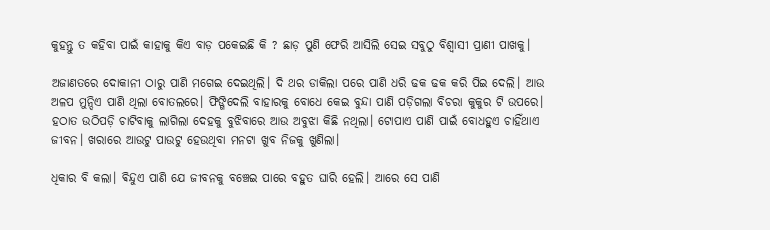କୁହନ୍ତୁ ତ କହିବା ପାଇଁ କାହାକୁ କିଏ ବାଡ଼ ପକେଇଛି କି ? ଛାଡ଼ ପୁଣି ଫେରି ଆସିଲି ସେଇ ସବୁଠୁ ବିଶ୍ୱାସୀ ପ୍ରାଣୀ ପାଖକୁ।

ଅଜାଣତରେ ଦୋକାନୀ ଠାରୁ ପାଣି ମଗେଇ ଦେଇଥିଲି। ଦି ଥର ଡାକିଲା ପରେ ପାଣି ଧରି ଢକ ଢକ କରି ପିଇ ଦେଲି। ଆଉ ଅଳପ ମୁନ୍ଦିଏ ପାଣି ଥିଲା ବୋତଲରେ। ଫିଙ୍ଗିଦେଲି ବାହାରକୁ ବୋଧେ କେଇ ବୁନ୍ଦା ପାଣି ପଡ଼ିଗଲା ବିଚରା କୁକୁର ଟି ଉପରେ। ହଠାତ ଉଠିପଡ଼ି ଚାଟିବାକୁ ଲାଗିଲା ଦେହକୁ ବୁଝିବାରେ ଆଉ ଅବୁଝା କିଛି ନଥିଲା। ଟୋପାଏ ପାଣି ପାଇଁ ବୋଧହୁଏ ଚାହିଁଥାଏ ଜୀବନ। ଖରାରେ ଆଉଟୁ ପାଉଟୁ ହେଉଥିବା ମନଟା ଖୁବ ନିଜକୁ ଖୁଣିଲା।

ଧିକାର ବି କଲା। ଵିନ୍ଦୁଏ ପାଣି ଯେ ଜୀବନକୁ ବଞ୍ଚେଇ ପାରେ ବହୁତ ଘାରି ହେଲି। ଆରେ ସେ ପାଣି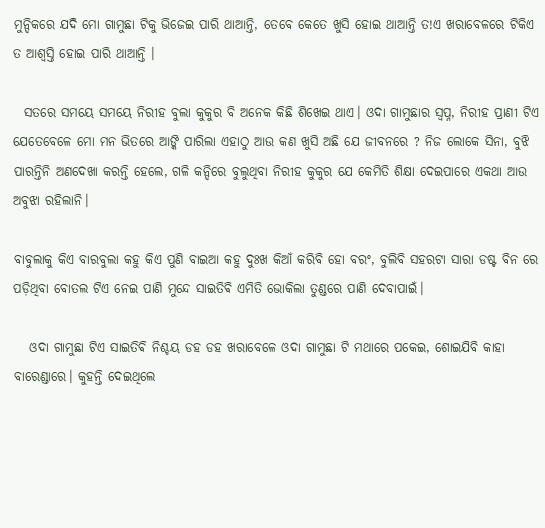ମୁନ୍ଦିକରେ ଯଦି ମୋ ଗାମୁଛା ଟିକୁ ଭିଜେଇ ପାରି ଥାଆନ୍ତି, ତେବେ କେତେ ଖୁସି ହୋଇ ଥାଆନ୍ତି ତ!ଏ ଖରାବେଳରେ ଟିକିଏ ତ ଆଶ୍ବସ୍ତି ହୋଇ ପାରି ଥାଆନ୍ତି ।

  ସତରେ ସମୟେ ସମୟେ ନିରୀହ ବୁଲା କୁକୁର ବି ଅନେକ କିଛି ଶିଖେଇ ଥାଏ। ଓଦା ଗାମୁଛାର ସ୍ବପ୍ନ, ନିରୀହ ପ୍ରାଣୀ ଟିଏ ଯେତେବେଳେ ମୋ ମନ ଭିତରେ ଆଙ୍କି ପାରିଲା ଏହାଠୁ ଆଉ କଣ ଖୁସି ଅଛି ଯେ ଜୀବନରେ ? ନିଜ ଲୋକେ ସିନା, ବୁଝି ପାରନ୍ତିନି ଅଣଦେଖା କରନ୍ତି ହେଲେ, ଗଳି କନ୍ଦିରେ ବୁଲୁଥିବା ନିରୀହ କୁକୁର ଯେ କେମିତି ଶିକ୍ଷା ଦେଇପାରେ ଏକଥା ଆଉ ଅବୁଝା ରହିଲାନି।

ବାବୁଲାକୁ କିଏ ବାରବୁଲା କହୁ କିଏ ପୁଣି ବାଇଆ କହୁ ଦୁଃଖ କିଆଁ କରିବି ହୋ ବରଂ, ବୁଲିବି ସହରଟା ସାରା ଡଷ୍ଟ ବିନ ରେ ପଡ଼ିଥିବା ବୋତଲ ଟିଏ ନେଇ ପାଣି ମୁନ୍ଦେ ସାଇତିଵି ଏମିତି ଭୋକିଲା ତୁଣ୍ଡରେ ପାଣି ଦେବାପାଇଁ।

   ଓଦା ଗାମୁଛା ଟିଏ ସାଇତିଵି ନିଶ୍ଚୟ ଡହ ଡହ ଖରାବେଳେ ଓଦା ଗାମୁଛା ଟି ମଥାରେ ପକେଇ, ଶୋଇଯିବି କାହା ବାରେଣ୍ଡାରେ। କୁହନ୍ତି ଦେଇଥିଲେ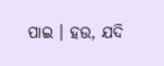ପାଇ । ହଉ, ଯଦି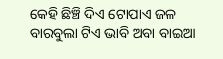କେହି ଛିଞ୍ଚି ଦିଏ ଟୋପାଏ ଜଳ ବାରବୁଲା ଟିଏ ଭାବି ଅବା ବାଇଆ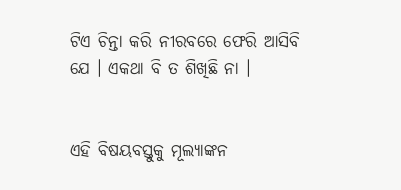ଟିଏ ଚିନ୍ତା କରି ନୀରବରେ ଫେରି ଆସିବି ଯେ । ଏକଥା ବି ତ ଶିଖିଛି ନା ।


ଏହି ବିଷୟବସ୍ତୁକୁ ମୂଲ୍ୟାଙ୍କନ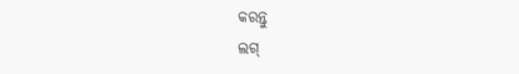କରନ୍ତୁ
ଲଗ୍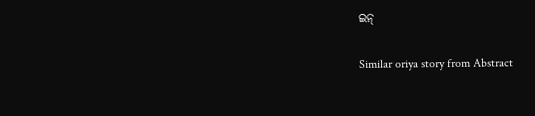ଇନ୍

Similar oriya story from Abstract